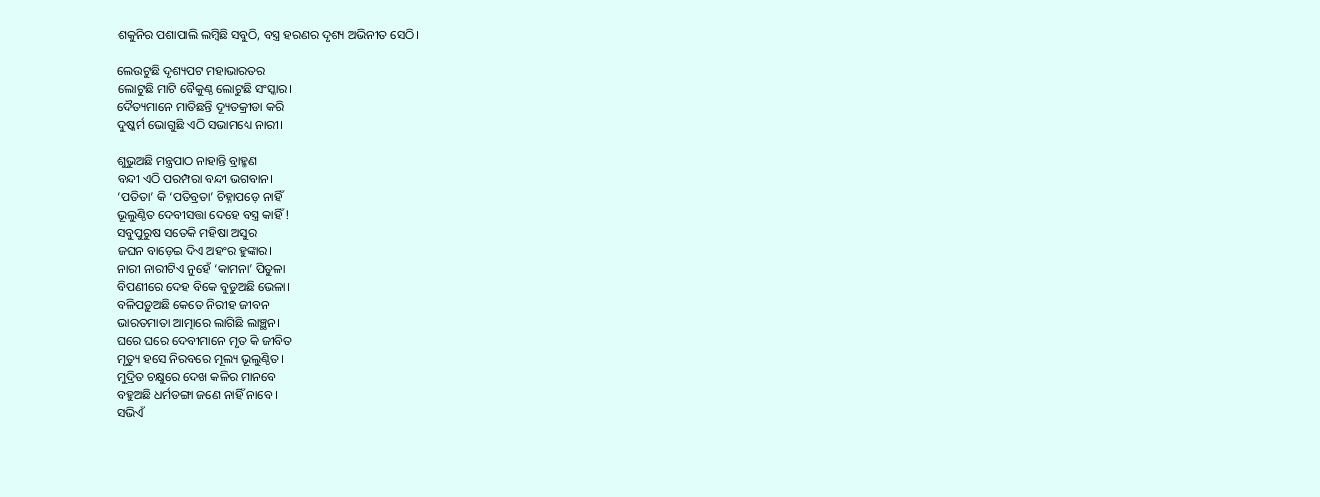ଶକୁନିର ପଶାପାଲି ଲମ୍ବିଛି ସବୁଠି, ବସ୍ତ୍ର ହରଣର ଦୃଶ୍ୟ ଅଭିନୀତ ସେଠି।

ଲେଉଟୁଛି ଦୃଶ୍ୟପଟ ମହାଭାରତର
ଲୋଟୁଛି ମାଟି ବୈକୁଣ୍ଠ ଲୋଟୁଛି ସଂସ୍କାର।
ଦୈତ୍ୟମାନେ ମାତିଛନ୍ତି ଦ୍ୟୂତକ୍ରୀଡା କରି
ଦୁଷ୍କର୍ମ ଭୋଗୁଛି ଏଠି ସଭାମଧ୍ୟେ ନାରୀ।

ଶୁଭୁଅଛି ମନ୍ତ୍ରପାଠ ନାହାନ୍ତି ବ୍ରାହ୍ମଣ
ବନ୍ଦୀ ଏଠି ପରମ୍ପରା ବନ୍ଦୀ ଭଗବାନ।
‘ପତିତା’ କି ‘ପତିବ୍ରତା’ ଚିହ୍ନାପଡ଼େ ନାହିଁ
ଭୂଲୁଣ୍ଠିତ ଦେବୀସତ୍ତା ଦେହେ ବସ୍ତ୍ର କାହିଁ !
ସବୁପୁରୁଷ ସତେକି ମହିଷା ଅସୁର
ଜଘନ ବାଡ଼େଇ ଦିଏ ଅହଂର ହୁଙ୍କାର।
ନାରୀ ନାରୀଟିଏ ନୁହେଁ ‘କାମନା’ ପିତୁଳା
ବିପଣୀରେ ଦେହ ବିକେ ବୁଡୁଅଛି ଭେଳା।
ବଳିପଡ଼ୁଅଛି କେତେ ନିରୀହ ଜୀବନ
ଭାରତମାତା ଆତ୍ମାରେ ଲାଗିଛି ଲାଞ୍ଛନ।
ଘରେ ଘରେ ଦେବୀମାନେ ମୃତ କି ଜୀବିତ
ମୃତ୍ୟୁ ହସେ ନିରବରେ ମୂଲ୍ୟ ଭୂଲୁଣ୍ଠିତ।
ମୁଦ୍ରିତ ଚକ୍ଷୁରେ ଦେଖ କଳିର ମାନବେ
ବହୁଅଛି ଧର୍ମଡଙ୍ଗା ଜଣେ ନାହିଁ ନାବେ ।
ସଭିଏଁ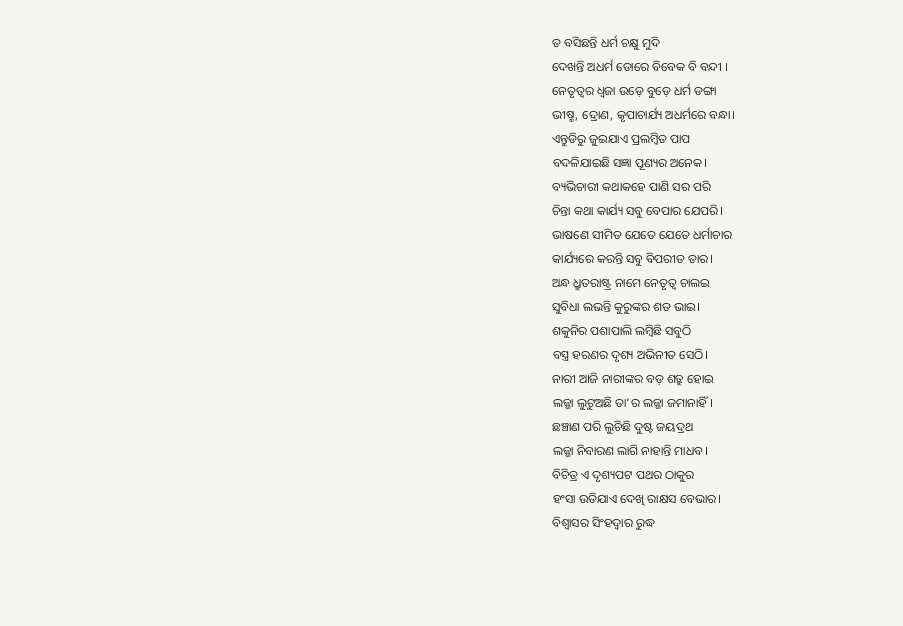ତ ବସିଛନ୍ତି ଧର୍ମ ଚକ୍ଷୁ ମୁଦି
ଦେଖନ୍ତି ଅଧର୍ମ ଡୋରେ ବିବେକ ବି ବନ୍ଦୀ ।
ନେତୃତ୍ୱର ଧ୍ବଜା ଉଡ଼େ ବୁଡ଼େ ଧର୍ମ ଡଙ୍ଗା
ଭୀଷ୍ମ, ଦ୍ରୋଣ, କୃପାଚାର୍ଯ୍ୟ ଅଧର୍ମରେ ବନ୍ଧା।
ଏନ୍ତୁଡିରୁ ଜୁଇଯାଏ ପ୍ରଲମ୍ବିତ ପାପ
ବଦଳିଯାଇଛି ସଜ୍ଞା ପୂଣ୍ୟର ଅନେକ।
ବ୍ୟଭିଚାରୀ କଥାକହେ ପାଣି ସର ପରି
ଚିନ୍ତା କଥା କାର୍ଯ୍ୟ ସବୁ ବେପାର ଯେପରି।
ଭାଷଣେ ସୀମିତ ଯେତେ ଯେତେ ଧର୍ମାଚାର
କାର୍ଯ୍ୟରେ କରନ୍ତି ସବୁ ବିପରୀତ ତାର।
ଅନ୍ଧ ଧ୍ରୁତରାଷ୍ଟ୍ର ନାମେ ନେତୃତ୍ବ ଚାଲଇ
ସୁବିଧା ଲଭନ୍ତି କୁରୁଙ୍କର ଶତ ଭାଇ।
ଶକୁନିର ପଶାପାଲି ଲମ୍ବିଛି ସବୁଠି
ବସ୍ତ୍ର ହରଣର ଦୃଶ୍ୟ ଅଭିନୀତ ସେଠି।
ନାରୀ ଆଜି ନାରୀଙ୍କର ବଡ଼ ଶତ୍ରୁ ହୋଇ
ଲଜ୍ଜା ଲୁଟୁଅଛି ତା’ର ଲଜ୍ଜା ଜମାନାହିଁ।
ଛଞ୍ଚାଣ ପରି ଲୁଚିଛି ଦୁଷ୍ଟ ଜୟଦ୍ରଥ
ଲଜ୍ଜା ନିବାରଣ ଲାଗି ନାହାନ୍ତି ମାଧବ।
ବିଚିତ୍ର ଏ ଦୃଶ୍ୟପଟ ପଥର ଠାକୁର
ହଂସା ଉଡିଯାଏ ଦେଖି ରାକ୍ଷସ ବେଭାର।
ବିଶ୍ୱାସର ସିଂହଦ୍ଵାର ରୁଦ୍ଧ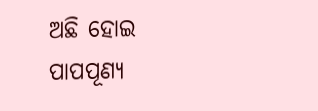ଅଛି ହୋଇ
ପାପପୂଣ୍ୟ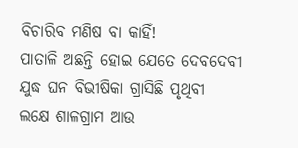ବିଚାରିବ ମଣିଷ ବା କାହିଁ!
ପାତାଳି ଅଛନ୍ତି ହୋଇ ଯେତେ ଦେବଦେବୀ
ଯୁଦ୍ଧ ଘନ ବିଭୀଷିକା ଗ୍ରାସିଛି ପୃଥିବୀ
ଲକ୍ଷେ ଶାଳଗ୍ରାମ ଆଉ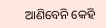ଆଣିବେନି କେହି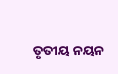ତୃତୀୟ ନୟନ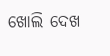ଖୋଲି ଦେଖ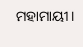ମହାମାୟୀ।